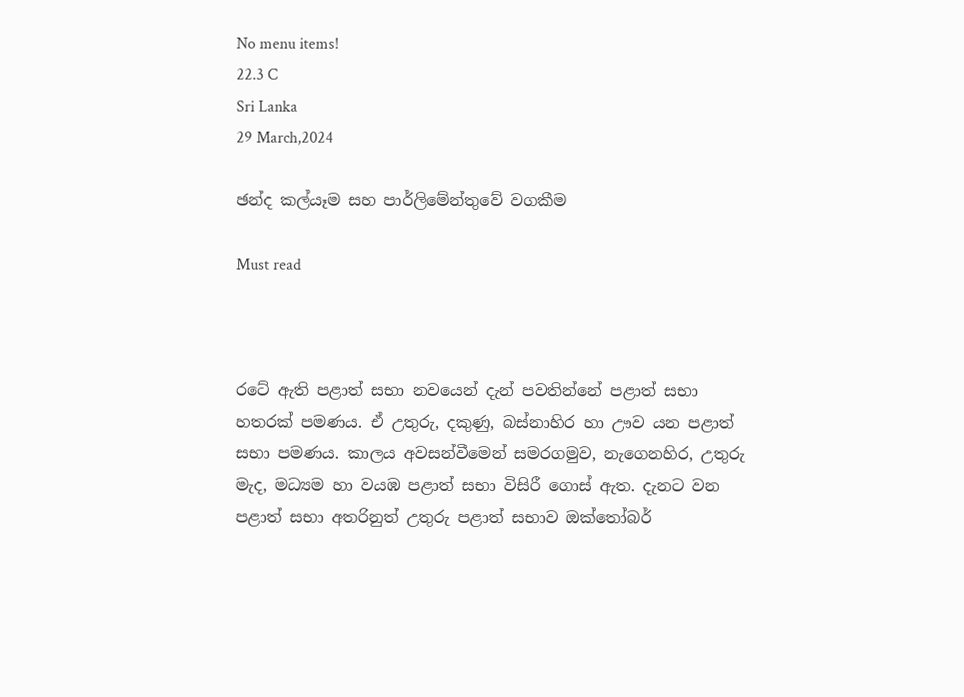No menu items!
22.3 C
Sri Lanka
29 March,2024

ඡන්ද කල්යෑම සහ පාර්ලිමේන්තුවේ වගකීම

Must read



රටේ ඇති පළාත් සභා නවයෙන් දැන් පවතින්නේ පළාත් සභා හතරක් පමණය. ඒ උතුරු, දකුණු, බස්නාහිර හා ඌව යන පළාත් සභා පමණය. කාලය අවසන්වීමෙන් සමරගමුව, නැගෙනහිර, උතුරු මැද, මධ්‍යම හා වයඹ පළාත් සභා විසිරී ගොස් ඇත. දැනට වන පළාත් සභා අතරිනුත් උතුරු පළාත් සභාව ඔක්තෝබර්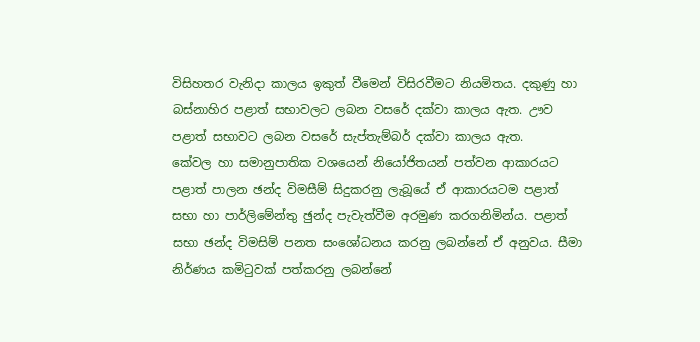විසිහතර වැනිදා කාලය ඉකුත් වීමෙන් විසිරවීමට නියමිතය. දකුණු හා බස්නාහිර පළාත් සභාවලට ලබන වසරේ දක්වා කාලය ඇත. ඌව පළාත් සභාවට ලබන වසරේ සැප්තැම්බර් දක්වා කාලය ඇත.
කේවල හා සමානුපාතික වශයෙන් නියෝජිතයන් පත්වන ආකාරයට පළාත් පාලන ඡන්ද විමසීම් සිදුකරනු ලැබූයේ ඒ ආකාරයටම පළාත් සභා හා පාර්ලිමේන්තු ඡුන්ද පැවැත්වීම අරමුණ කරගනිමින්ය. පළාත් සභා ඡන්ද විමසිම් පනත සංශෝධනය කරනු ලබන්නේ ඒ අනුවය. සීමා නිර්ණය කමිටුවක් පත්කරනු ලබන්නේ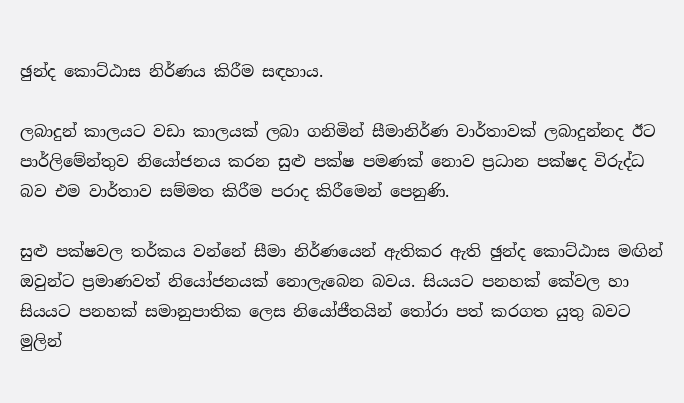ඡුන්ද කොට්ඨාස නිර්ණය කිරීම සඳහාය.

ලබාදුන් කාලයට වඩා කාලයක් ලබා ගනිමින් සීමානිර්ණ වාර්තාවක් ලබාදුන්නද ඊට පාර්ලිමේන්තුව නියෝජනය කරන සුළු පක්ෂ පමණක් නොව ප්‍රධාන පක්ෂද විරුද්ධ බව එම වාර්තාව සම්මත කිරීම පරාද කිරීමෙන් පෙනුණි.

සුළු පක්ෂවල තර්කය වන්නේ සීමා නිර්ණයෙන් ඇතිකර ඇති ඡුන්ද කොට්ඨාස මඟින් ඔවුන්ට ප්‍රමාණවත් නියෝජනයක් නොලැබෙන බවය. සියයට පනහක් කේවල හා සියයට පනහක් සමානුපාතික ලෙස නියෝජීතයින් තෝරා පත් කරගත යුතු බවට මුලින්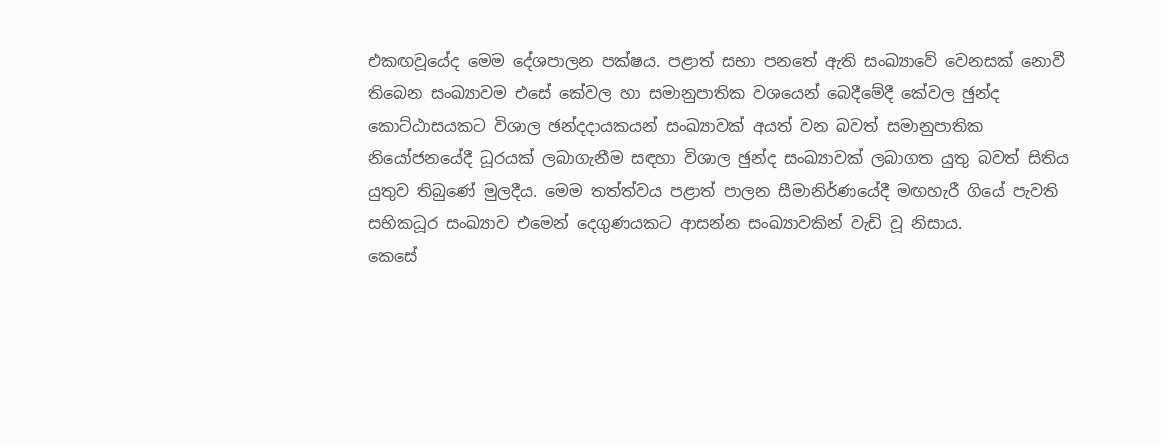එකඟවූයේද මෙම දේශපාලන පක්ෂය. පළාත් සභා පනතේ ඇති සංඛ්‍යාවේ වෙනසක් නොවී තිබෙන සංඛ්‍යාවම එසේ කේවල හා සමානුපාතික වශයෙන් බෙදීමේදී කේවල ඡුන්ද කොට්ඨාසයකට විශාල ඡන්දදායකයන් සංඛ්‍යාවක් අයත් වන බවත් සමානුපාතික නියෝජනයේදී ධූරයක් ලබාගැනීම සඳහා විශාල ඡුන්ද සංඛ්‍යාවක් ලබාගත යුතු බවත් සිතිය යුතුව තිබුණේ මුලදීය. මෙම තත්ත්වය පළාත් පාලන සීමානිර්ණයේදී මඟහැරී ගියේ පැවති සභිකධූර සංඛ්‍යාව එමෙන් දෙගුණයකට ආසන්න සංඛ්‍යාවකින් වැඩි වූ නිසාය.
කෙසේ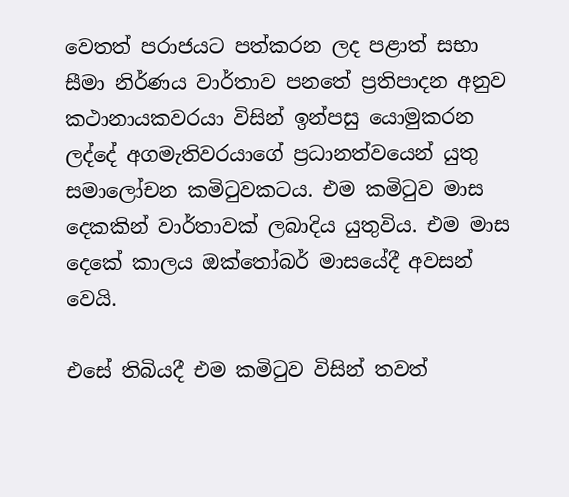වෙතත් පරාජයට පත්කරන ලද පළාත් සභා සීමා නිර්ණය වාර්තාව පනතේ ප්‍රතිපාදන අනුව කථානායකවරයා විසින් ඉන්පසු යොමුකරන ලද්දේ අගමැතිවරයාගේ ප්‍රධානත්වයෙන් යුතු සමාලෝචන කමිටුවකටය. එම කමිටුව මාස දෙකකින් වාර්තාවක් ලබාදිය යුතුවිය. එම මාස දෙකේ කාලය ඔක්තෝබර් මාසයේදී අවසන් වෙයි.

එසේ තිබියදී එම කමිටුව විසින් තවත්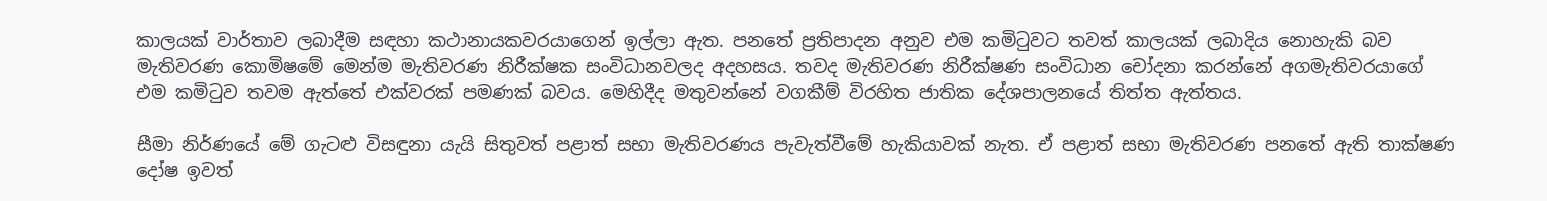කාලයක් වාර්තාව ලබාදීම සඳහා කථානායකවරයාගෙන් ඉල්ලා ඇත. පනතේ ප්‍රතිපාදන අනුව එම කමිටුවට තවත් කාලයක් ලබාදිය නොහැකි බව මැතිවරණ කොමිෂමේ මෙන්ම මැතිවරණ නිරීක්ෂක සංවිධානවලද අදහසය. තවද මැතිවරණ නිරීක්ෂණ සංවිධාන චෝදනා කරන්නේ අගමැතිවරයාගේ එම කමිටුව තවම ඇත්තේ එක්වරක් පමණක් බවය. මෙහිදීද මතුවන්නේ වගකීම් විරහිත ජාතික දේශපාලනයේ තිත්ත ඇත්තය.

සීමා නිර්ණයේ මේ ගැටළු විසඳුනා යැයි සිතුවත් පළාත් සභා මැතිවරණය පැවැත්වීමේ හැකියාවක් නැත. ඒ පළාත් සභා මැතිවරණ පනතේ ඇති තාක්ෂණ දෝෂ ඉවත්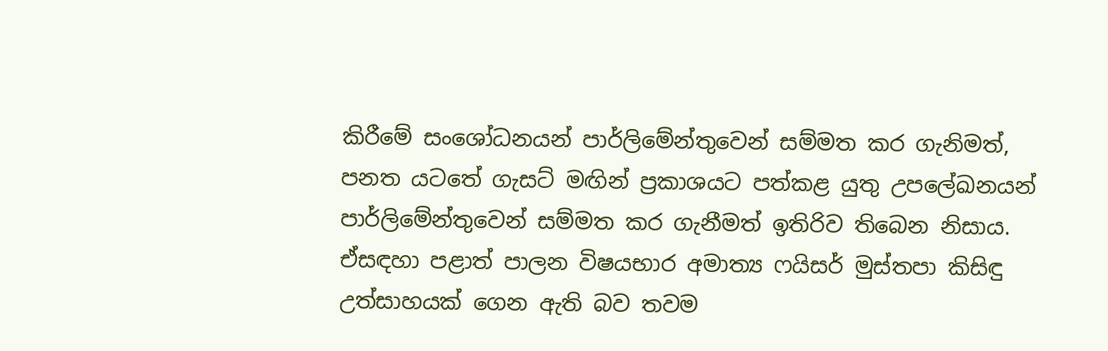කිරීමේ සංශෝධනයන් පාර්ලිමේන්තුවෙන් සම්මත කර ගැනිමත්, පනත යටතේ ගැසට් මඟින් ප්‍රකාශයට පත්කළ යුතු උපලේඛනයන් පාර්ලිමේන්තුවෙන් සම්මත කර ගැනීමත් ඉතිරිව තිබෙන නිසාය. ඒසඳහා පළාත් පාලන විෂයභාර අමාත්‍ය ෆයිසර් මුස්තපා කිසිඳු උත්සාහයක් ගෙන ඇති බව තවම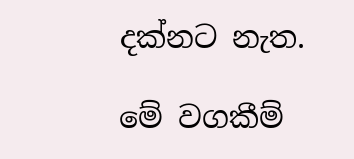දක්නට නැත.

මේ වගකීම්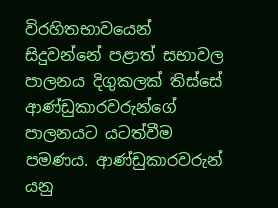විරහිතභාවයෙන් සිදුවන්නේ පළාත් සභාවල පාලනය දිගුකලක් තිස්සේ ආණ්ඩුකාරවරුන්ගේ පාලනයට යටත්වීම පමණය. ආණ්ඩුකාරවරුන් යනු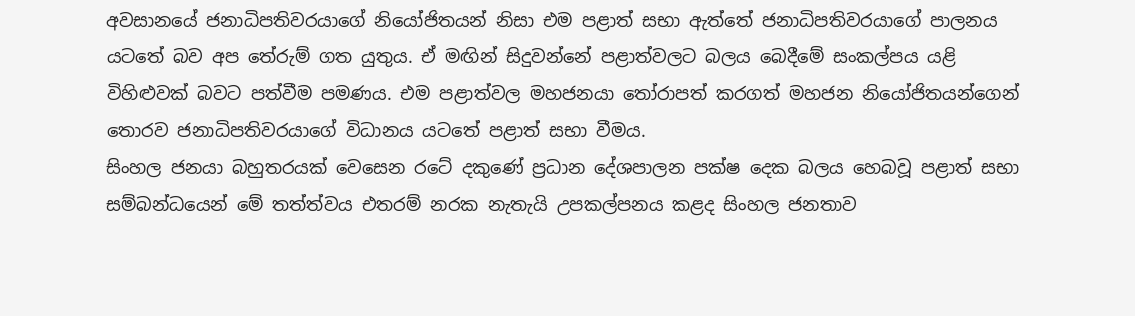අවසානයේ ජනාධිපතිවරයාගේ නියෝජිතයන් නිසා එම පළාත් සභා ඇත්තේ ජනාධිපතිවරයාගේ පාලනය යටතේ බව අප තේරුම් ගත යුතුය. ඒ මඟින් සිදුවන්නේ පළාත්වලට බලය බෙදීමේ සංකල්පය යළි විහිළුවක් බවට පත්වීම පමණය. එම පළාත්වල මහජනයා තෝරාපත් කරගත් මහජන නියෝජිතයන්ගෙන් තොරව ජනාධිපතිවරයාගේ විධානය යටතේ පළාත් සභා වීමය.
සිංහල ජනයා බහුතරයක් වෙසෙන රටේ දකුණේ ප්‍රධාන දේශපාලන පක්ෂ දෙක බලය හෙබවූ පළාත් සභා සම්බන්ධයෙන් මේ තත්ත්වය එතරම් නරක නැතැයි උපකල්පනය කළද සිංහල ජනතාව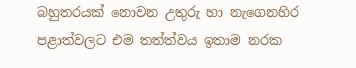බහුතරයක් නොවන උතුරු හා නැගෙනහිර පළාත්වලට එම තත්ත්වය ඉතාම නරක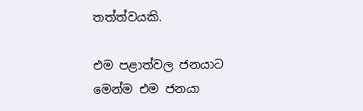තත්ත්වයකි.

එම පළාත්වල ජනයාට මෙන්ම එම ජනයා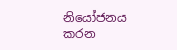නියෝජනය කරන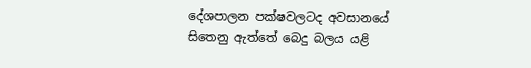දේශපාලන පක්ෂවලටද අවසානයේ සිතෙනු ඇත්තේ බෙදු බලය යළි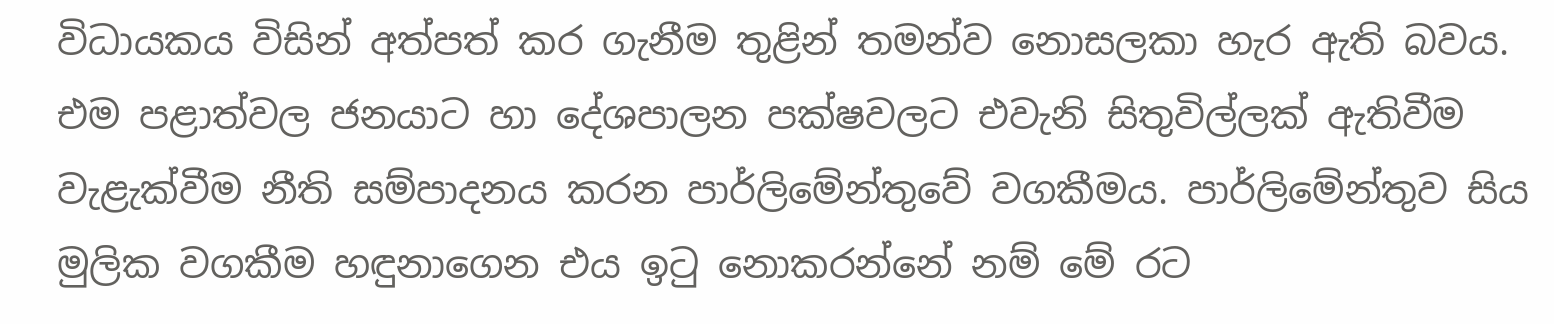විධායකය විසින් අත්පත් කර ගැනීම තුළින් තමන්ව නොසලකා හැර ඇති බවය. එම පළාත්වල ජනයාට හා දේශපාලන පක්ෂවලට එවැනි සිතුවිල්ලක් ඇතිවීම වැළැක්වීම නීති සම්පාදනය කරන පාර්ලිමේන්තුවේ වගකීමය. පාර්ලිමේන්තුව සිය මුලික වගකීම හඳුනාගෙන එය ඉටු නොකරන්නේ නම් මේ රට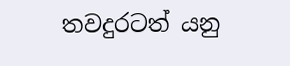තවදුරටත් යනු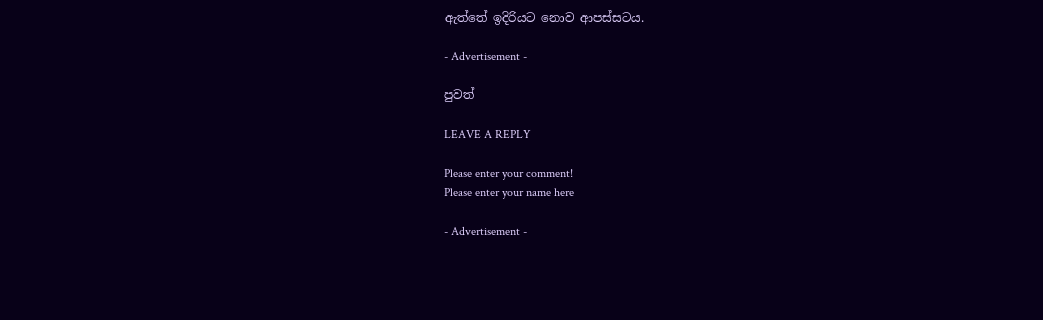ඇත්තේ ඉදිරියට නොව ආපස්සටය.

- Advertisement -

පුවත්

LEAVE A REPLY

Please enter your comment!
Please enter your name here

- Advertisement -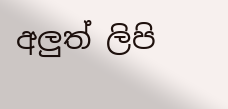අලුත් ලිපි